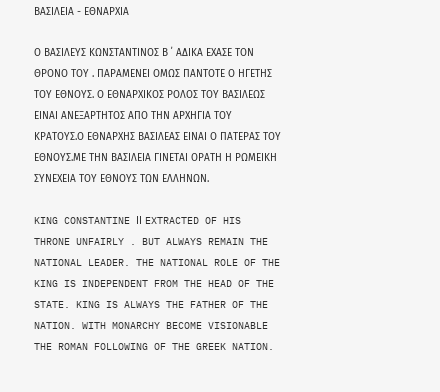ΒΑΣΙΛΕΙΑ - ΕΘΝΑΡΧΙΑ

Ο ΒΑΣΙΛΕΥΣ ΚΩΝΣΤΑΝΤΙΝΟΣ Β ΄ ΑΔΙΚΑ ΕΧΑΣΕ ΤΟΝ ΘΡΟΝΟ ΤΟΥ . ΠΑΡΑΜΕΝΕΙ ΟΜΩΣ ΠΑΝΤΟΤΕ Ο ΗΓΕΤΗΣ ΤΟΥ ΕΘΝΟΥΣ. Ο ΕΘΝΑΡΧΙΚΟΣ ΡΟΛΟΣ ΤΟΥ ΒΑΣΙΛΕΩΣ ΕΙΝΑΙ ΑΝΕΞΑΡΤΗΤΟΣ ΑΠΟ ΤΗΝ ΑΡΧΗΓΙΑ ΤΟΥ ΚΡΑΤΟΥΣ.Ο ΕΘΝΑΡΧΗΣ ΒΑΣΙΛΕΑΣ ΕΙΝΑΙ Ο ΠΑΤΕΡΑΣ ΤΟΥ ΕΘΝΟΥΣ.ΜΕ ΤΗΝ ΒΑΣΙΛΕΙΑ ΓΙΝΕΤΑΙ ΟΡΑΤΗ Η ΡΩΜΕΙΚΗ ΣΥΝΕΧΕΙΑ ΤΟΥ ΕΘΝΟΥΣ ΤΩΝ ΕΛΛΗΝΩΝ.

KING CONSTANTINE ΙΙ EXTRACTED OF HIS THRONE UNFAIRLY . BUT ALWAYS REMAIN THE NATIONAL LEADER. THE NATIONAL ROLE OF THE KING IS INDEPENDENT FROM THE HEAD OF THE STATE. KING IS ALWAYS THE FATHER OF THE NATION. WITH MONARCHY BECOME VISIONABLE THE ROMAN FOLLOWING OF THE GREEK NATION.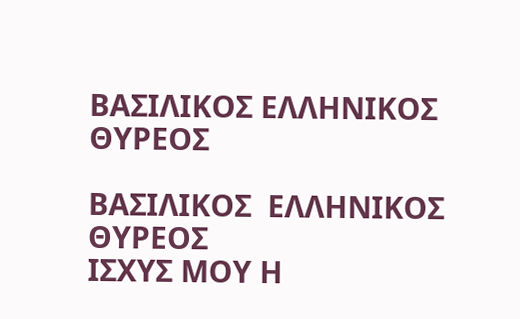ΒΑΣΙΛΙΚΟΣ ΕΛΛΗΝΙΚΟΣ ΘΥΡΕΟΣ

ΒΑΣΙΛΙΚΟΣ  ΕΛΛΗΝΙΚΟΣ   ΘΥΡΕΟΣ
ΙΣΧΥΣ ΜΟΥ Η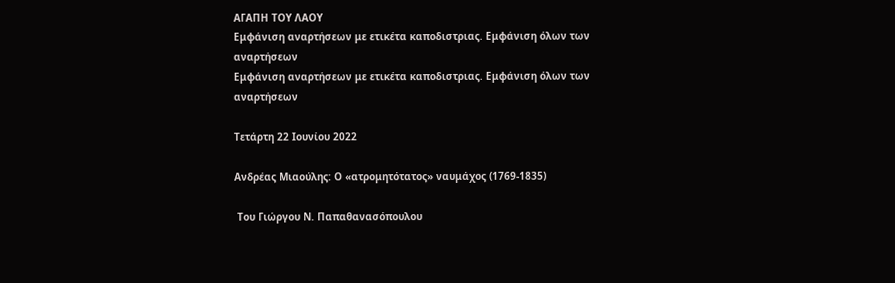ΑΓΑΠΗ ΤΟΥ ΛΑΟΥ
Εμφάνιση αναρτήσεων με ετικέτα καποδιστριας. Εμφάνιση όλων των αναρτήσεων
Εμφάνιση αναρτήσεων με ετικέτα καποδιστριας. Εμφάνιση όλων των αναρτήσεων

Τετάρτη 22 Ιουνίου 2022

Ανδρέας Μιαούλης: Ο «ατρομητότατος» ναυμάχος (1769-1835)

 Του Γιώργου Ν. Παπαθανασόπουλου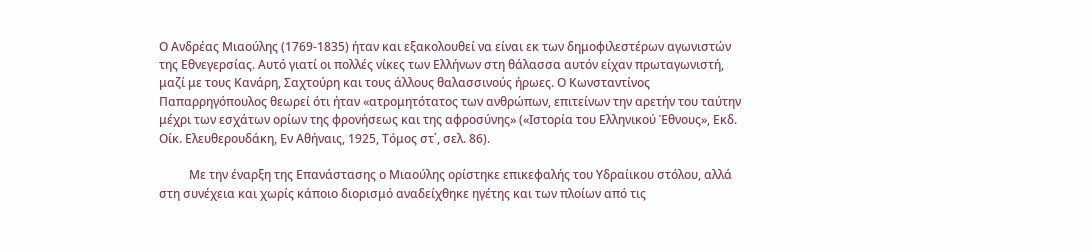Ο Ανδρέας Μιαούλης (1769-1835) ήταν και εξακολουθεί να είναι εκ των δημοφιλεστέρων αγωνιστών της Εθνεγερσίας. Αυτό γιατί οι πολλές νίκες των Ελλήνων στη θάλασσα αυτόν είχαν πρωταγωνιστή, μαζί με τους Κανάρη, Σαχτούρη και τους άλλους θαλασσινούς ήρωες. Ο Κωνσταντίνος Παπαρρηγόπουλος θεωρεί ότι ήταν «ατρομητότατος των ανθρώπων, επιτείνων την αρετήν του ταύτην μέχρι των εσχάτων ορίων της φρονήσεως και της αφροσύνης» («Ιστορία του Ελληνικού Έθνους», Εκδ. Οίκ. Ελευθερουδάκη, Εν Αθήναις, 1925, Τόμος στ΄, σελ. 86).

          Με την έναρξη της Επανάστασης ο Μιαούλης ορίστηκε επικεφαλής του Υδραίικου στόλου, αλλά στη συνέχεια και χωρίς κάποιο διορισμό αναδείχθηκε ηγέτης και των πλοίων από τις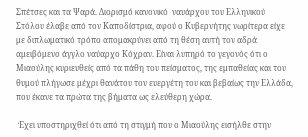Σπέτσες και τα Ψαρά. Διορισμό κανονικό  ναυάρχου του Ελληνικού Στόλου έλαβε από τον Καποδίστρια, αφού ο Κυβερνήτης νωρίτερα είχε με διπλωματικό τρόπο απομακρύνει από τη θέση αυτή τον αδρά αμειβόμενο άγγλο ναύαρχο Κόχραν. Είναι λυπηρό το γεγονός ότι ο Μιαούλης κυριευθείς από τα πάθη του πείσματος, της εμπαθείας και του θυμού πλήγωσε μέχρι θανάτου τον ευεργέτη του και βεβαίως την Ελλάδα, που έκανε τα πρώτα της βήματα ως ελεύθερη χώρα.

 Έχει υποστηριχθεί ότι από τη στιγμή που ο Μιαούλης εισήλθε στην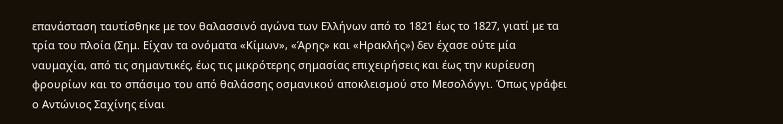επανάσταση ταυτίσθηκε με τον θαλασσινό αγώνα των Ελλήνων από το 1821 έως το 1827, γιατί με τα τρία του πλοία (Σημ. Είχαν τα ονόματα «Κίμων», «Άρης» και «Ηρακλής») δεν έχασε ούτε μία ναυμαχία, από τις σημαντικές, έως τις μικρότερης σημασίας επιχειρήσεις και έως την κυρίευση φρουρίων και το σπάσιμο του από θαλάσσης οσμανικού αποκλεισμού στο Μεσολόγγι. Όπως γράφει ο Αντώνιος Σαχίνης είναι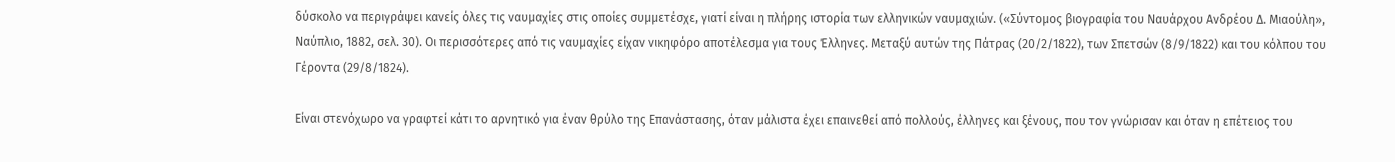δύσκολο να περιγράψει κανείς όλες τις ναυμαχίες στις οποίες συμμετέσχε, γιατί είναι η πλήρης ιστορία των ελληνικών ναυμαχιών. («Σύντομος βιογραφία του Ναυάρχου Ανδρέου Δ. Μιαούλη», Ναύπλιο, 1882, σελ. 30). Οι περισσότερες από τις ναυμαχίες είχαν νικηφόρο αποτέλεσμα για τους Έλληνες. Μεταξύ αυτών της Πάτρας (20/2/1822), των Σπετσών (8/9/1822) και του κόλπου του Γέροντα (29/8/1824).

Είναι στενόχωρο να γραφτεί κάτι το αρνητικό για έναν θρύλο της Επανάστασης, όταν μάλιστα έχει επαινεθεί από πολλούς, έλληνες και ξένους, που τον γνώρισαν και όταν η επέτειος του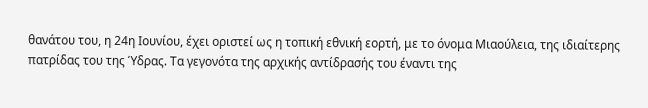θανάτου του, η 24η Ιουνίου, έχει οριστεί ως η τοπική εθνική εορτή, με το όνομα Μιαούλεια, της ιδιαίτερης πατρίδας του της Ύδρας. Τα γεγονότα της αρχικής αντίδρασής του έναντι της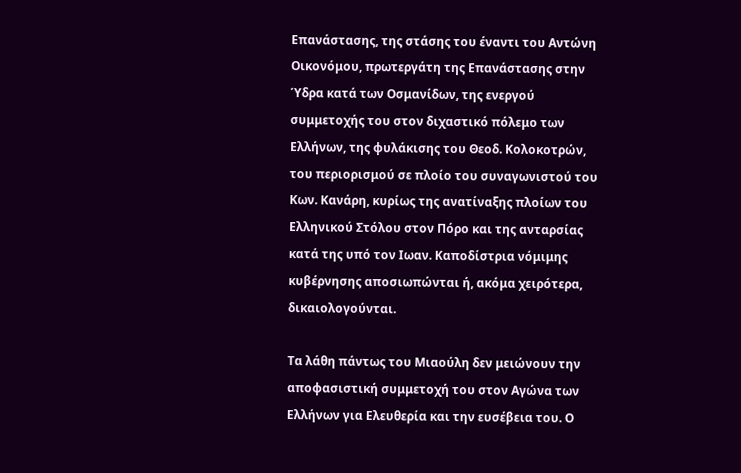Επανάστασης, της στάσης του έναντι του Αντώνη Οικονόμου, πρωτεργάτη της Επανάστασης στην Ύδρα κατά των Οσμανίδων, της ενεργού συμμετοχής του στον διχαστικό πόλεμο των Ελλήνων, της φυλάκισης του Θεοδ. Κολοκοτρών, του περιορισμού σε πλοίο του συναγωνιστού του Κων. Κανάρη, κυρίως της ανατίναξης πλοίων του Ελληνικού Στόλου στον Πόρο και της ανταρσίας κατά της υπό τον Ιωαν. Καποδίστρια νόμιμης κυβέρνησης αποσιωπώνται ή, ακόμα χειρότερα, δικαιολογούνται.

Τα λάθη πάντως του Μιαούλη δεν μειώνουν την αποφασιστική συμμετοχή του στον Αγώνα των Ελλήνων για Ελευθερία και την ευσέβεια του. Ο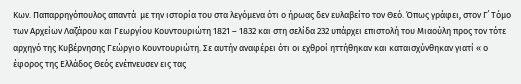Κων. Παπαρρηγόπουλος απαντά  με την ιστορία του στα λεγόμενα ότι ο ήρωας δεν ευλαβείτο τον Θεό. Όπως γράφει, στον Γ΄ Τόμο των Αρχείων Λαζάρου και Γεωργίου Κουντουριώτη 1821 – 1832 και στη σελίδα 232 υπάρχει επιστολή του Μιαούλη προς τον τότε αρχηγό της Κυβέρνησης Γεώργιο Κουντουριώτη. Σε αυτήν αναφέρει ότι οι εχθροί ηττήθηκαν και καταισχύνθηκαν γιατί « ο έφορος της Ελλάδος Θεός ενέπνευσεν εις τας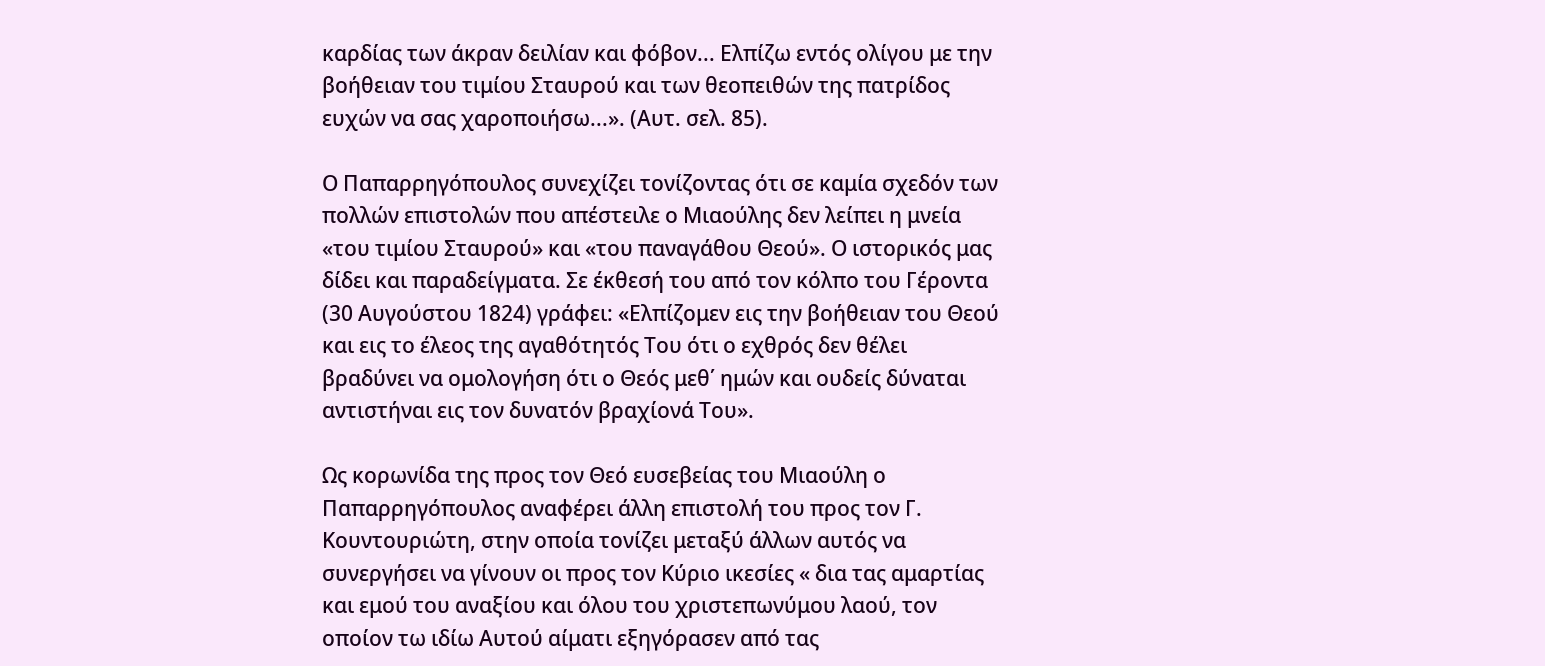καρδίας των άκραν δειλίαν και φόβον... Ελπίζω εντός ολίγου με την βοήθειαν του τιμίου Σταυρού και των θεοπειθών της πατρίδος ευχών να σας χαροποιήσω...». (Αυτ. σελ. 85).

Ο Παπαρρηγόπουλος συνεχίζει τονίζοντας ότι σε καμία σχεδόν των πολλών επιστολών που απέστειλε ο Μιαούλης δεν λείπει η μνεία «του τιμίου Σταυρού» και «του παναγάθου Θεού». Ο ιστορικός μας δίδει και παραδείγματα. Σε έκθεσή του από τον κόλπο του Γέροντα (30 Αυγούστου 1824) γράφει: «Ελπίζομεν εις την βοήθειαν του Θεού και εις το έλεος της αγαθότητός Του ότι ο εχθρός δεν θέλει βραδύνει να ομολογήση ότι ο Θεός μεθ΄ ημών και ουδείς δύναται αντιστήναι εις τον δυνατόν βραχίονά Του».

Ως κορωνίδα της προς τον Θεό ευσεβείας του Μιαούλη ο Παπαρρηγόπουλος αναφέρει άλλη επιστολή του προς τον Γ. Κουντουριώτη, στην οποία τονίζει μεταξύ άλλων αυτός να συνεργήσει να γίνουν οι προς τον Κύριο ικεσίες « δια τας αμαρτίας και εμού του αναξίου και όλου του χριστεπωνύμου λαού, τον οποίον τω ιδίω Αυτού αίματι εξηγόρασεν από τας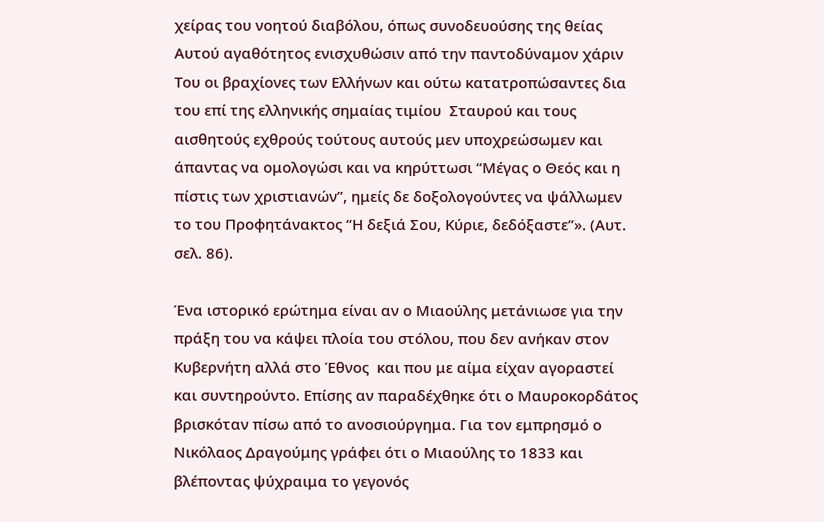χείρας του νοητού διαβόλου, όπως συνοδευούσης της θείας Αυτού αγαθότητος ενισχυθώσιν από την παντοδύναμον χάριν Του οι βραχίονες των Ελλήνων και ούτω κατατροπώσαντες δια του επί της ελληνικής σημαίας τιμίου  Σταυρού και τους αισθητούς εχθρούς τούτους αυτούς μεν υποχρεώσωμεν και άπαντας να ομολογώσι και να κηρύττωσι “Μέγας ο Θεός και η πίστις των χριστιανών”, ημείς δε δοξολογούντες να ψάλλωμεν το του Προφητάνακτος “Η δεξιά Σου, Κύριε, δεδόξαστε”». (Αυτ. σελ. 86).

Ένα ιστορικό ερώτημα είναι αν ο Μιαούλης μετάνιωσε για την πράξη του να κάψει πλοία του στόλου, που δεν ανήκαν στον Κυβερνήτη αλλά στο Έθνος  και που με αίμα είχαν αγοραστεί και συντηρούντο. Επίσης αν παραδέχθηκε ότι ο Μαυροκορδάτος βρισκόταν πίσω από το ανοσιούργημα. Για τον εμπρησμό ο Νικόλαος Δραγούμης γράφει ότι ο Μιαούλης το 1833 και βλέποντας ψύχραιμα το γεγονός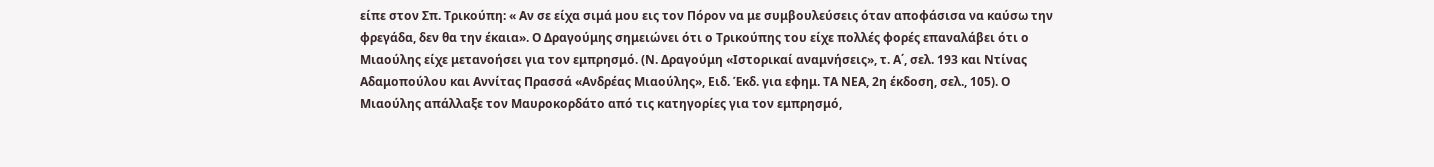είπε στον Σπ. Τρικούπη: « Αν σε είχα σιμά μου εις τον Πόρον να με συμβουλεύσεις όταν αποφάσισα να καύσω την φρεγάδα, δεν θα την έκαια». Ο Δραγούμης σημειώνει ότι ο Τρικούπης του είχε πολλές φορές επαναλάβει ότι ο Μιαούλης είχε μετανοήσει για τον εμπρησμό. (Ν. Δραγούμη «Ιστορικαί αναμνήσεις», τ. Α΄, σελ. 193 και Ντίνας Αδαμοπούλου και Αννίτας Πρασσά «Ανδρέας Μιαούλης», Ειδ. Έκδ. για εφημ. ΤΑ ΝΕΑ, 2η έκδοση, σελ., 105). Ο Μιαούλης απάλλαξε τον Μαυροκορδάτο από τις κατηγορίες για τον εμπρησμό,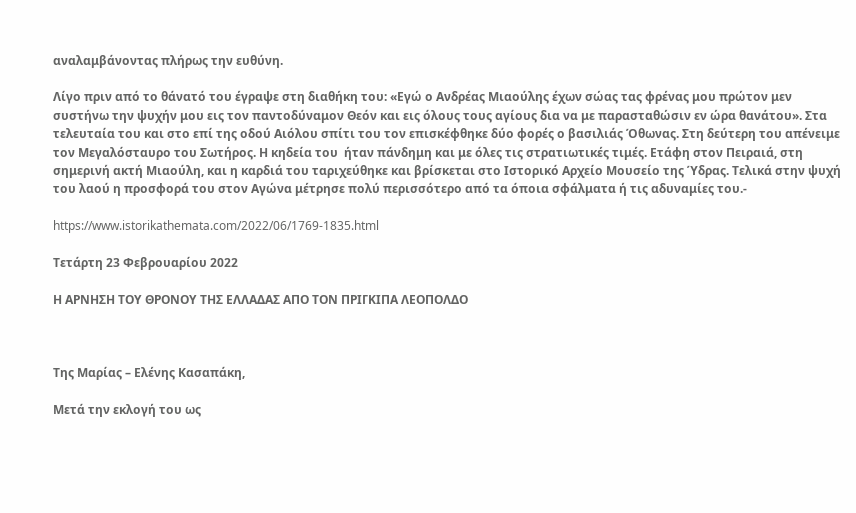αναλαμβάνοντας πλήρως την ευθύνη.

Λίγο πριν από το θάνατό του έγραψε στη διαθήκη του: «Εγώ ο Ανδρέας Μιαούλης έχων σώας τας φρένας μου πρώτον μεν συστήνω την ψυχήν μου εις τον παντοδύναμον Θεόν και εις όλους τους αγίους δια να με παρασταθώσιν εν ώρα θανάτου». Στα τελευταία του και στο επί της οδού Αιόλου σπίτι του τον επισκέφθηκε δύο φορές ο βασιλιάς Όθωνας. Στη δεύτερη του απένειμε τον Μεγαλόσταυρο του Σωτήρος. Η κηδεία του  ήταν πάνδημη και με όλες τις στρατιωτικές τιμές. Ετάφη στον Πειραιά, στη σημερινή ακτή Μιαούλη, και η καρδιά του ταριχεύθηκε και βρίσκεται στο Ιστορικό Αρχείο Μουσείο της Ύδρας. Τελικά στην ψυχή του λαού η προσφορά του στον Αγώνα μέτρησε πολύ περισσότερο από τα όποια σφάλματα ή τις αδυναμίες του.-

https://www.istorikathemata.com/2022/06/1769-1835.html

Τετάρτη 23 Φεβρουαρίου 2022

Η ΑΡΝΗΣΗ ΤΟΥ ΘΡΟΝΟΥ ΤΗΣ ΕΛΛΑΔΑΣ ΑΠΟ ΤΟΝ ΠΡΙΓΚΙΠΑ ΛΕΟΠΟΛΔΟ



Της Μαρίας – Ελένης Κασαπάκη,

Μετά την εκλογή του ως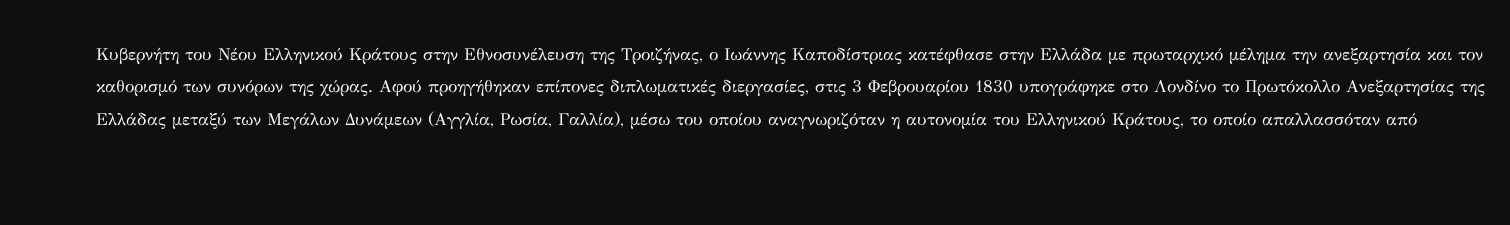Κυβερνήτη του Νέου Ελληνικού Κράτους στην Εθνοσυνέλευση της Τροιζήνας, ο Ιωάννης Καποδίστριας κατέφθασε στην Ελλάδα με πρωταρχικό μέλημα την ανεξαρτησία και τον καθορισμό των συνόρων της χώρας. Αφού προηγήθηκαν επίπονες διπλωματικές διεργασίες, στις 3 Φεβρουαρίου 1830 υπογράφηκε στο Λονδίνο το Πρωτόκολλο Ανεξαρτησίας της Ελλάδας μεταξύ των Μεγάλων Δυνάμεων (Αγγλία, Ρωσία, Γαλλία), μέσω του οποίου αναγνωριζόταν η αυτονομία του Ελληνικού Κράτους, το οποίο απαλλασσόταν από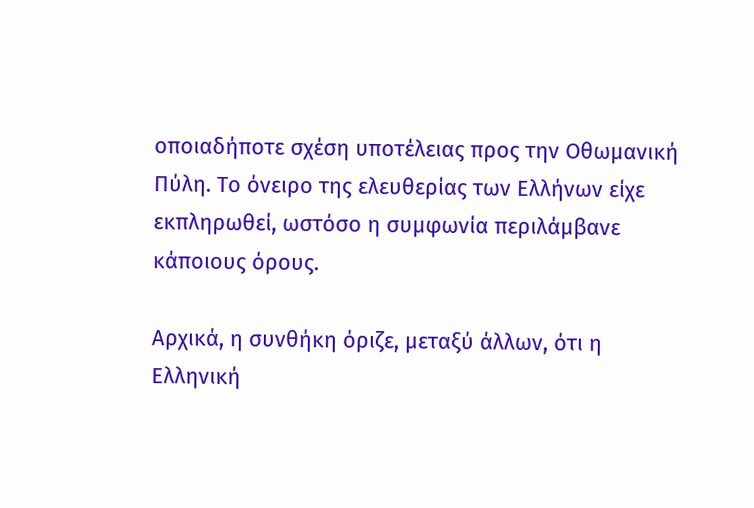οποιαδήποτε σχέση υποτέλειας προς την Οθωμανική Πύλη. Το όνειρο της ελευθερίας των Ελλήνων είχε εκπληρωθεί, ωστόσο η συμφωνία περιλάμβανε κάποιους όρους.

Αρχικά, η συνθήκη όριζε, μεταξύ άλλων, ότι η Ελληνική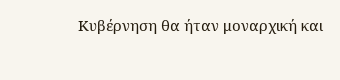Κυβέρνηση θα ήταν μοναρχική και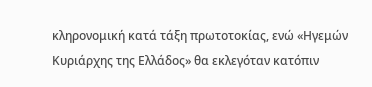κληρονομική κατά τάξη πρωτοτοκίας, ενώ «Ηγεμών Κυριάρχης της Ελλάδος» θα εκλεγόταν κατόπιν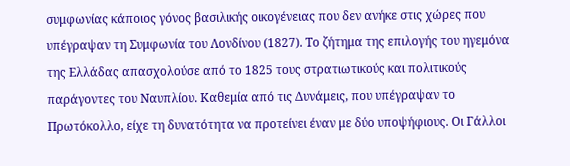συμφωνίας κάποιος γόνος βασιλικής οικογένειας που δεν ανήκε στις χώρες που υπέγραψαν τη Συμφωνία του Λονδίνου (1827). Το ζήτημα της επιλογής του ηγεμόνα της Ελλάδας απασχολούσε από το 1825 τους στρατιωτικούς και πολιτικούς παράγοντες του Ναυπλίου. Καθεμία από τις Δυνάμεις, που υπέγραψαν το Πρωτόκολλο, είχε τη δυνατότητα να προτείνει έναν με δύο υποψήφιους. Οι Γάλλοι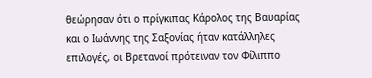θεώρησαν ότι ο πρίγκιπας Κάρολος της Βαυαρίας και ο Ιωάννης της Σαξονίας ήταν κατάλληλες επιλογές, οι Βρετανοί πρότειναν τον Φίλιππο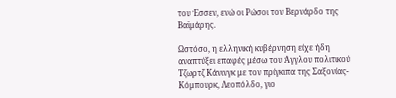του Έσσεν, ενώ οι Ρώσοι τον Βερνάρδο της Βαϊμάρης.

Ωστόσο, η ελληνική κυβέρνηση είχε ήδη αναπτύξει επαφές μέσω του Άγγλου πολιτικού Τζωρτζ Κάνινγκ με τον πρίγκιπα της Σαξονίας-Κόμπουρκ, Λεοπόλδο, γιο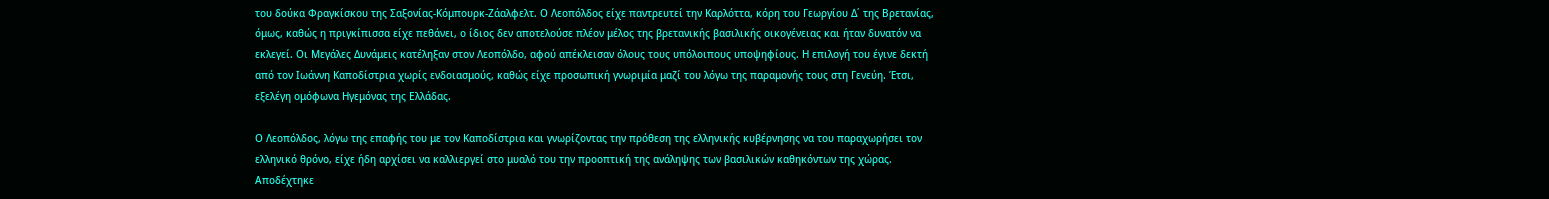του δούκα Φραγκίσκου της Σαξονίας-Κόμπουρκ-Ζάαλφελτ. Ο Λεοπόλδος είχε παντρευτεί την Καρλόττα, κόρη του Γεωργίου Δ΄ της Βρετανίας, όμως, καθώς η πριγκίπισσα είχε πεθάνει, ο ίδιος δεν αποτελούσε πλέον μέλος της βρετανικής βασιλικής οικογένειας και ήταν δυνατόν να εκλεγεί. Οι Μεγάλες Δυνάμεις κατέληξαν στον Λεοπόλδο, αφού απέκλεισαν όλους τους υπόλοιπους υποψηφίους. Η επιλογή του έγινε δεκτή από τον Ιωάννη Καποδίστρια χωρίς ενδοιασμούς, καθώς είχε προσωπική γνωριμία μαζί του λόγω της παραμονής τους στη Γενεύη. Έτσι, εξελέγη ομόφωνα Ηγεμόνας της Ελλάδας.

Ο Λεοπόλδος, λόγω της επαφής του με τον Καποδίστρια και γνωρίζοντας την πρόθεση της ελληνικής κυβέρνησης να του παραχωρήσει τον ελληνικό θρόνο, είχε ήδη αρχίσει να καλλιεργεί στο μυαλό του την προοπτική της ανάληψης των βασιλικών καθηκόντων της χώρας. Αποδέχτηκε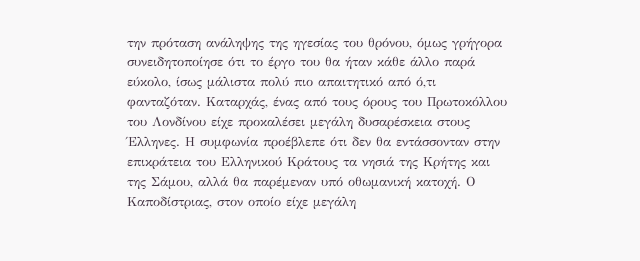την πρόταση ανάληψης της ηγεσίας του θρόνου, όμως γρήγορα συνειδητοποίησε ότι το έργο του θα ήταν κάθε άλλο παρά εύκολο, ίσως μάλιστα πολύ πιο απαιτητικό από ό,τι φανταζόταν. Καταρχάς, ένας από τους όρους του Πρωτοκόλλου του Λονδίνου είχε προκαλέσει μεγάλη δυσαρέσκεια στους Έλληνες. Η συμφωνία προέβλεπε ότι δεν θα εντάσσονταν στην επικράτεια του Ελληνικού Κράτους τα νησιά της Κρήτης και της Σάμου, αλλά θα παρέμεναν υπό οθωμανική κατοχή. Ο Καποδίστριας, στον οποίο είχε μεγάλη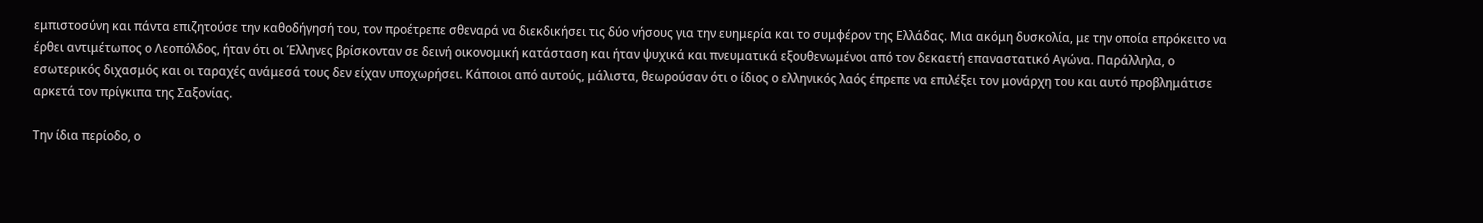εμπιστοσύνη και πάντα επιζητούσε την καθοδήγησή του, τον προέτρεπε σθεναρά να διεκδικήσει τις δύο νήσους για την ευημερία και το συμφέρον της Ελλάδας. Μια ακόμη δυσκολία, με την οποία επρόκειτο να έρθει αντιμέτωπος ο Λεοπόλδος, ήταν ότι οι Έλληνες βρίσκονταν σε δεινή οικονομική κατάσταση και ήταν ψυχικά και πνευματικά εξουθενωμένοι από τον δεκαετή επαναστατικό Αγώνα. Παράλληλα, ο εσωτερικός διχασμός και οι ταραχές ανάμεσά τους δεν είχαν υποχωρήσει. Κάποιοι από αυτούς, μάλιστα, θεωρούσαν ότι ο ίδιος ο ελληνικός λαός έπρεπε να επιλέξει τον μονάρχη του και αυτό προβλημάτισε αρκετά τον πρίγκιπα της Σαξονίας.

Την ίδια περίοδο, ο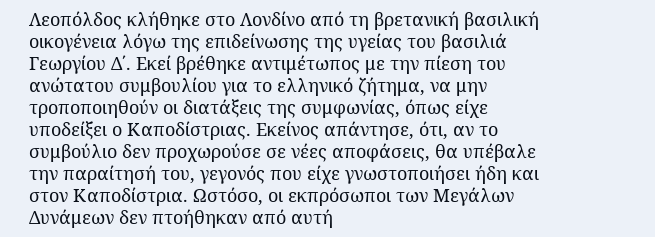Λεοπόλδος κλήθηκε στο Λονδίνο από τη βρετανική βασιλική οικογένεια λόγω της επιδείνωσης της υγείας του βασιλιά Γεωργίου Δ΄. Εκεί βρέθηκε αντιμέτωπος με την πίεση του ανώτατου συμβουλίου για το ελληνικό ζήτημα, να μην τροποποιηθούν οι διατάξεις της συμφωνίας, όπως είχε υποδείξει ο Καποδίστριας. Εκείνος απάντησε, ότι, αν το συμβούλιο δεν προχωρούσε σε νέες αποφάσεις, θα υπέβαλε την παραίτησή του, γεγονός που είχε γνωστοποιήσει ήδη και στον Καποδίστρια. Ωστόσο, οι εκπρόσωποι των Μεγάλων Δυνάμεων δεν πτοήθηκαν από αυτή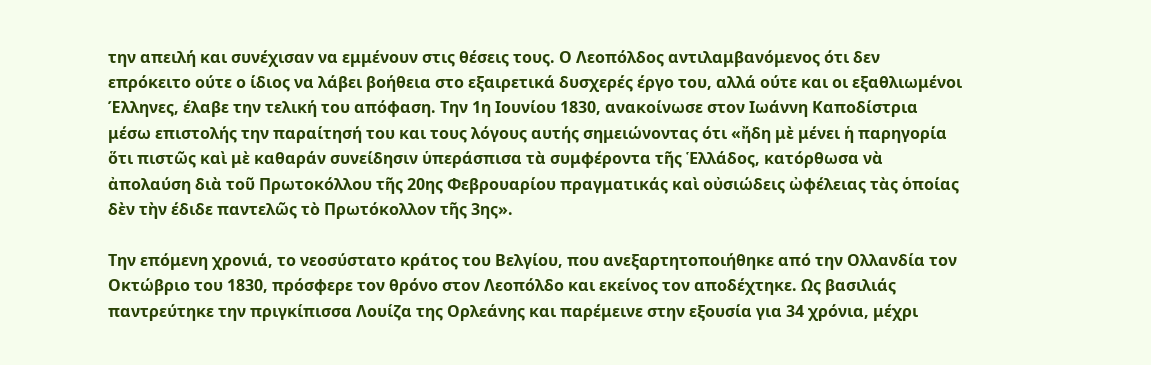την απειλή και συνέχισαν να εμμένουν στις θέσεις τους. Ο Λεοπόλδος αντιλαμβανόμενος ότι δεν επρόκειτο ούτε ο ίδιος να λάβει βοήθεια στο εξαιρετικά δυσχερές έργο του, αλλά ούτε και οι εξαθλιωμένοι Έλληνες, έλαβε την τελική του απόφαση. Την 1η Ιουνίου 1830, ανακοίνωσε στον Ιωάννη Καποδίστρια μέσω επιστολής την παραίτησή του και τους λόγους αυτής σημειώνοντας ότι «ἤδη μὲ μένει ἡ παρηγορία ὅτι πιστῶς καὶ μὲ καθαράν συνείδησιν ὑπεράσπισα τὰ συμφέροντα τῆς Ἑλλάδος, κατόρθωσα νὰ ἀπολαύση διὰ τοῦ Πρωτοκόλλου τῆς 20ης Φεβρουαρίου πραγματικάς καὶ οὐσιώδεις ὠφέλειας τὰς ὁποίας δὲν τὴν έδιδε παντελῶς τὸ Πρωτόκολλον τῆς 3ης».

Την επόμενη χρονιά, το νεοσύστατο κράτος του Βελγίου, που ανεξαρτητοποιήθηκε από την Ολλανδία τον Οκτώβριο του 1830, πρόσφερε τον θρόνο στον Λεοπόλδο και εκείνος τον αποδέχτηκε. Ως βασιλιάς παντρεύτηκε την πριγκίπισσα Λουίζα της Ορλεάνης και παρέμεινε στην εξουσία για 34 χρόνια, μέχρι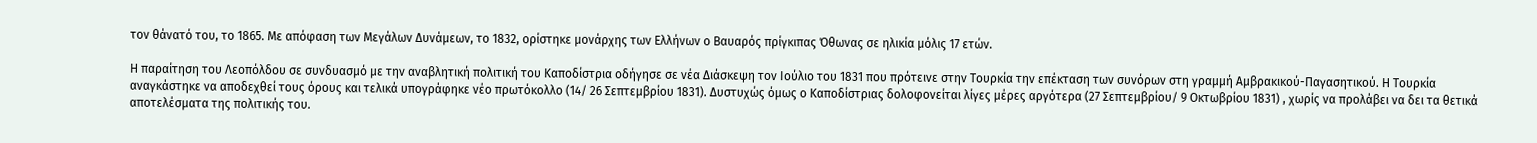τον θάνατό του, το 1865. Με απόφαση των Μεγάλων Δυνάμεων, το 1832, ορίστηκε μονάρχης των Ελλήνων ο Βαυαρός πρίγκιπας Όθωνας σε ηλικία μόλις 17 ετών.

Η παραίτηση του Λεοπόλδου σε συνδυασμό με την αναβλητική πολιτική του Καποδίστρια οδήγησε σε νέα Διάσκεψη τον Ιούλιο του 1831 που πρότεινε στην Τουρκία την επέκταση των συνόρων στη γραμμή Αμβρακικού-Παγασητικού. Η Τουρκία αναγκάστηκε να αποδεχθεί τους όρους και τελικά υπογράφηκε νέο πρωτόκολλο (14/ 26 Σεπτεμβρίου 1831). Δυστυχώς όμως ο Καποδίστριας δολοφονείται λίγες μέρες αργότερα (27 Σεπτεμβρίου/ 9 Οκτωβρίου 1831) , χωρίς να προλάβει να δει τα θετικά αποτελέσματα της πολιτικής του.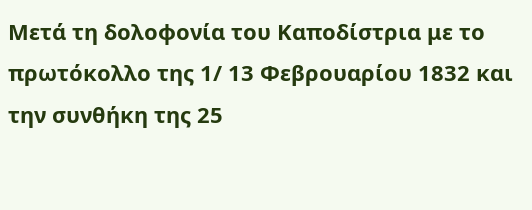Μετά τη δολοφονία του Καποδίστρια με το πρωτόκολλο της 1/ 13 Φεβρουαρίου 1832 και την συνθήκη της 25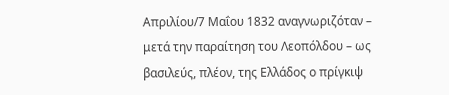Απριλίου/7 Μαΐου 1832 αναγνωριζόταν – μετά την παραίτηση του Λεοπόλδου – ως βασιλεύς, πλέον, της Ελλάδος ο πρίγκιψ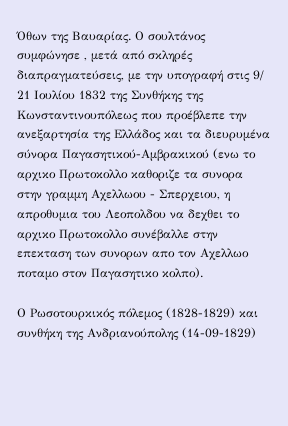Όθων της Βαυαρίας. Ο σουλτάνος συμφώνησε , μετά από σκληρές διαπραγματεύσεις, με την υπογραφή στις 9/ 21 Ιουλίου 1832 της Συνθήκης της Κωνσταντινουπόλεως που προέβλεπε την ανεξαρτησία της Ελλάδος και τα διευρυμένα σύνορα Παγασητικού-Αμβρακικού (ενω το αρχικο Πρωτοκολλο καθοριζε τα συνορα στην γραμμη Αχελλωου - Σπερχειου, η απροθυμια του Λεοπολδου να δεχθει το αρχικο Πρωτοκολλο συνέβαλλε στην επεκταση των συνορων απο τον Αχελλωο ποταμο στον Παγασητικο κολπο).

Ο Ρωσοτουρκικός πόλεμος (1828-1829) και συνθήκη της Ανδριανούπολης (14-09-1829)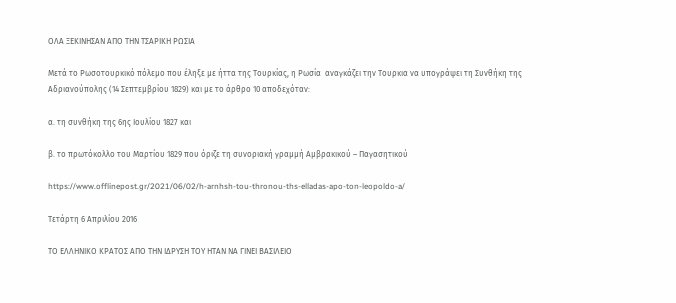ΟΛΑ ΞΕΚΙΝΗΣΑΝ ΑΠΟ ΤΗΝ ΤΣΑΡΙΚΗ ΡΩΣΙΑ

Μετά το Ρωσοτουρκικό πόλεμο που έληξε με ήττα της Τουρκίας, η Ρωσία  αναγκάζει την Τουρκια να υπογράψει τη Συνθήκη της Αδριανούπολης (14 Σεπτεμβρίου 1829) και με το άρθρο 10 αποδεχόταν:

α. τη συνθήκη της 6ης Ιουλίου 1827 και

β. το πρωτόκολλο του Μαρτίου 1829 που όριζε τη συνοριακή γραμμή Αμβρακικού – Παγασητικού

https://www.offlinepost.gr/2021/06/02/h-arnhsh-tou-thronou-ths-elladas-apo-ton-leopoldo-a/

Τετάρτη 6 Απριλίου 2016

ΤΟ ΕΛΛΗΝΙΚΟ ΚΡΑΤΟΣ ΑΠΟ ΤΗΝ ΙΔΡΥΣΗ ΤΟΥ ΗΤΑΝ ΝΑ ΓΙΝΕΙ ΒΑΣΙΛΕΙΟ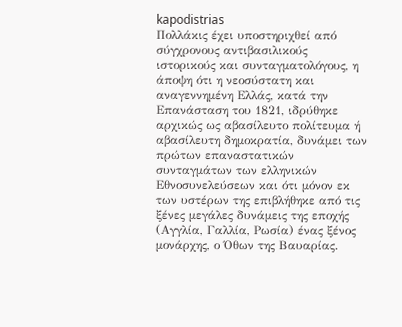kapodistrias
Πολλάκις έχει υποστηριχθεί από σύγχρονους αντιβασιλικούς ιστορικούς και συνταγματολόγους, η άποψη ότι η νεοσύστατη και αναγεννημένη Ελλάς, κατά την Επανάσταση του 1821, ιδρύθηκε αρχικώς ως αβασίλευτο πολίτευμα ή αβασίλευτη δημοκρατία, δυνάμει των πρώτων επαναστατικών συνταγμάτων των ελληνικών Εθνοσυνελεύσεων και ότι μόνον εκ των υστέρων της επιβλήθηκε από τις ξένες μεγάλες δυνάμεις της εποχής (Αγγλία, Γαλλία, Ρωσία) ένας ξένος μονάρχης, ο Όθων της Βαυαρίας.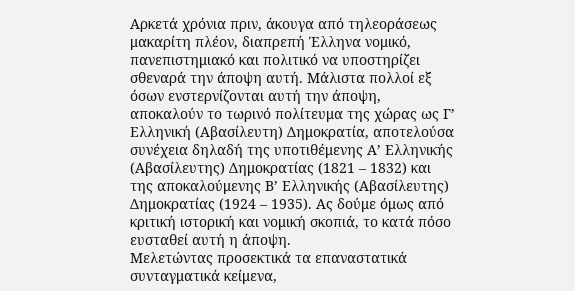Αρκετά χρόνια πριν, άκουγα από τηλεοράσεως μακαρίτη πλέον, διαπρεπή Έλληνα νομικό, πανεπιστημιακό και πολιτικό να υποστηρίζει σθεναρά την άποψη αυτή. Μάλιστα πολλοί εξ όσων ενστερνίζονται αυτή την άποψη, αποκαλούν το τωρινό πολίτευμα της χώρας ως Γ’ Ελληνική (Αβασίλευτη) Δημοκρατία, αποτελούσα συνέχεια δηλαδή της υποτιθέμενης Α’ Ελληνικής (Αβασίλευτης) Δημοκρατίας (1821 – 1832) και της αποκαλούμενης Β’ Ελληνικής (Αβασίλευτης) Δημοκρατίας (1924 – 1935). Ας δούμε όμως από κριτική ιστορική και νομική σκοπιά, το κατά πόσο ευσταθεί αυτή η άποψη.
Μελετώντας προσεκτικά τα επαναστατικά συνταγματικά κείμενα,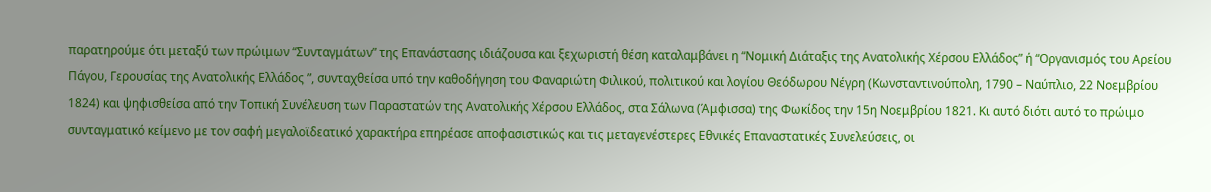παρατηρούμε ότι μεταξύ των πρώιμων “Συνταγμάτων” της Επανάστασης ιδιάζουσα και ξεχωριστή θέση καταλαμβάνει η “Νομική Διάταξις της Ανατολικής Χέρσου Ελλάδος” ή “Οργανισμός του Αρείου Πάγου, Γερουσίας της Ανατολικής Ελλάδος ”, συνταχθείσα υπό την καθοδήγηση του Φαναριώτη Φιλικού, πολιτικού και λογίου Θεόδωρου Νέγρη (Κωνσταντινούπολη, 1790 – Ναύπλιο, 22 Νοεμβρίου 1824) και ψηφισθείσα από την Τοπική Συνέλευση των Παραστατών της Ανατολικής Χέρσου Ελλάδος, στα Σάλωνα (Άμφισσα) της Φωκίδος την 15η Νοεμβρίου 1821. Κι αυτό διότι αυτό το πρώιμο συνταγματικό κείμενο με τον σαφή μεγαλοϊδεατικό χαρακτήρα επηρέασε αποφασιστικώς και τις μεταγενέστερες Εθνικές Επαναστατικές Συνελεύσεις, οι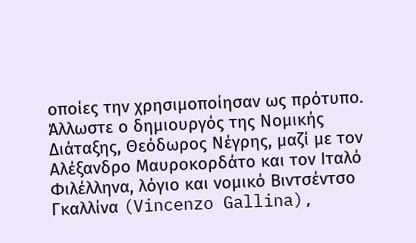οποίες την χρησιμοποίησαν ως πρότυπο. Άλλωστε ο δημιουργός της Νομικής Διάταξης, Θεόδωρος Νέγρης, μαζί με τον Αλέξανδρο Μαυροκορδάτο και τον Ιταλό Φιλέλληνα, λόγιο και νομικό Βιντσέντσο Γκαλλίνα (Vincenzo Gallina),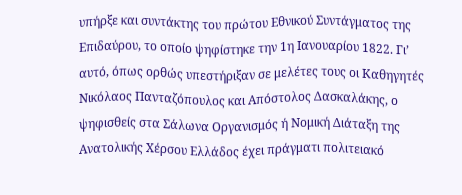υπήρξε και συντάκτης του πρώτου Εθνικού Συντάγματος της Επιδαύρου, το οποίο ψηφίστηκε την 1η Ιανουαρίου 1822. Γι’ αυτό, όπως ορθώς υπεστήριξαν σε μελέτες τους οι Καθηγητές Νικόλαος Πανταζόπουλος και Απόστολος Δασκαλάκης, ο ψηφισθείς στα Σάλωνα Οργανισμός ή Νομική Διάταξη της Ανατολικής Χέρσου Ελλάδος έχει πράγματι πολιτειακό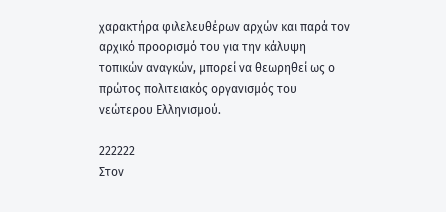χαρακτήρα φιλελευθέρων αρχών και παρά τον αρχικό προορισμό του για την κάλυψη τοπικών αναγκών, μπορεί να θεωρηθεί ως ο πρώτος πολιτειακός οργανισμός του νεώτερου Ελληνισμού.

222222
Στον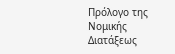Πρόλογο της Νομικής Διατάξεως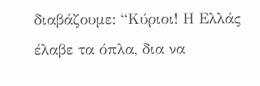διαβάζουμε: “Κύριοι! Η Ελλάς έλαβε τα όπλα, δια να